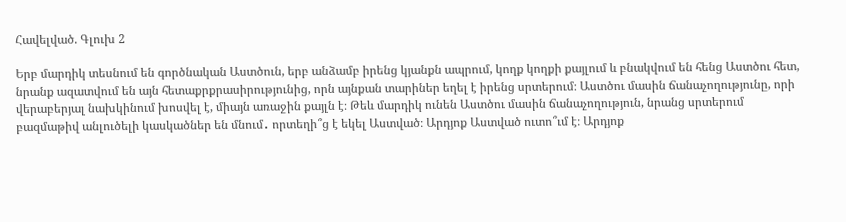Հավելված. Գլուխ 2

Երբ մարդիկ տեսնում են գործնական Աստծուն, երբ անձամբ իրենց կյանքն ապրում, կողք կողքի քայլում և բնակվում են հենց Աստծու հետ, նրանք ազատվում են այն հետաքրքրասիրությունից, որն այնքան տարիներ եղել է իրենց սրտերում։ Աստծու մասին ճանաչողությունը, որի վերաբերյալ նախկինում խոսվել է, միայն առաջին քայլն է։ Թեև մարդիկ ունեն Աստծու մասին ճանաչողություն, նրանց սրտերում բազմաթիվ անլուծելի կասկածներ են մնում․ որտեղի՞ց է եկել Աստված։ Արդյոք Աստված ուտո՞ւմ է։ Արդյոք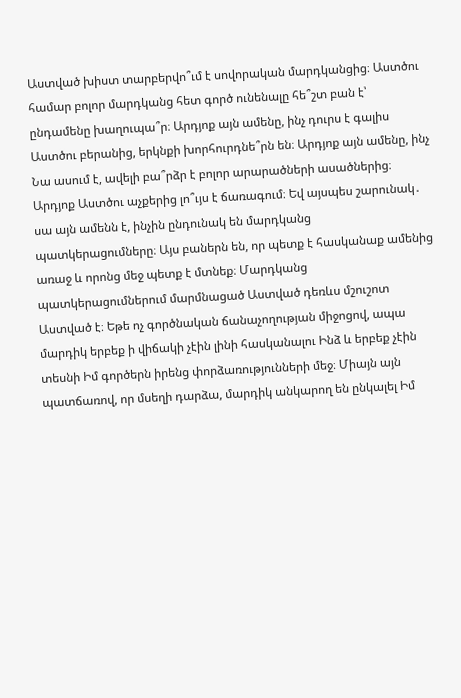Աստված խիստ տարբերվո՞ւմ է սովորական մարդկանցից։ Աստծու համար բոլոր մարդկանց հետ գործ ունենալը հե՞շտ բան է՝ ընդամենը խաղուպա՞ր։ Արդյոք այն ամենը, ինչ դուրս է գալիս Աստծու բերանից, երկնքի խորհուրդնե՞րն են։ Արդյոք այն ամենը, ինչ Նա ասում է, ավելի բա՞րձր է բոլոր արարածների ասածներից։ Արդյոք Աստծու աչքերից լո՞ւյս է ճառագում։ Եվ այսպես շարունակ․ սա այն ամենն է, ինչին ընդունակ են մարդկանց պատկերացումները։ Այս բաներն են, որ պետք է հասկանաք ամենից առաջ և որոնց մեջ պետք է մտնեք։ Մարդկանց պատկերացումներում մարմնացած Աստված դեռևս մշուշոտ Աստված է։ Եթե ոչ գործնական ճանաչողության միջոցով, ապա մարդիկ երբեք ի վիճակի չէին լինի հասկանալու Ինձ և երբեք չէին տեսնի Իմ գործերն իրենց փորձառությունների մեջ։ Միայն այն պատճառով, որ մսեղի դարձա, մարդիկ անկարող են ընկալել Իմ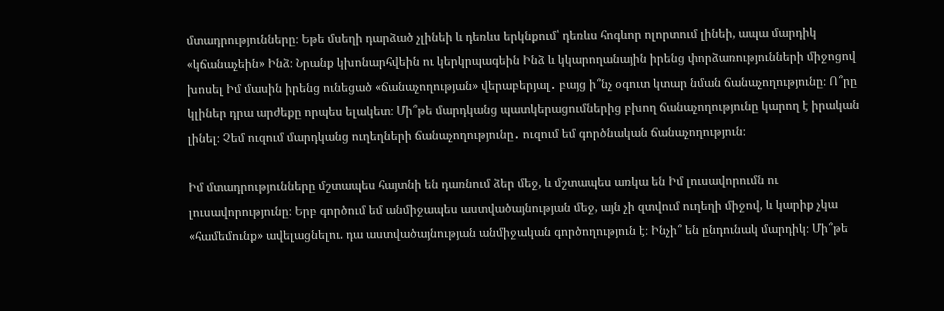մտադրությունները։ Եթե մսեղի դարձած չլինեի և դեռևս երկնքում՝ դեռևս հոգևոր ոլորտում լինեի, ապա մարդիկ «կճանաչեին» Ինձ։ Նրանք կխոնարհվեին ու կերկրպագեին Ինձ և կկարողանային իրենց փորձառությունների միջոցով խոսել Իմ մասին իրենց ունեցած «ճանաչողության» վերաբերյալ․ բայց ի՞նչ օգուտ կտար նման ճանաչողությունը։ Ո՞րը կլիներ դրա արժեքը որպես ելակետ։ Մի՞թե մարդկանց պատկերացումներից բխող ճանաչողությունը կարող է իրական լինել։ Չեմ ուզում մարդկանց ուղեղների ճանաչողությունը․ ուզում եմ գործնական ճանաչողություն։

Իմ մտադրությունները մշտապես հայտնի են դառնում ձեր մեջ, և մշտապես առկա են Իմ լուսավորումն ու լուսավորությունը։ Երբ գործում եմ անմիջապես աստվածայնության մեջ, այն չի զտվում ուղեղի միջով, և կարիք չկա «համեմունք» ավելացնելու. դա աստվածայնության անմիջական գործողություն է։ Ինչի՞ են ընդունակ մարդիկ։ Մի՞թե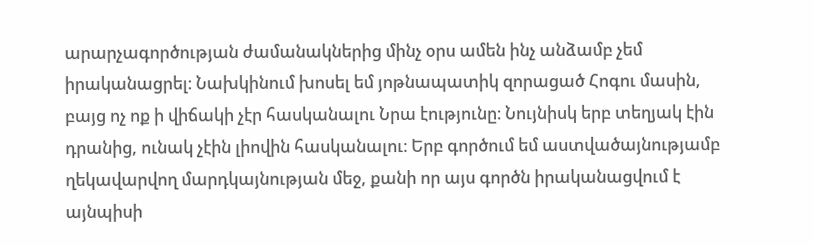արարչագործության ժամանակներից մինչ օրս ամեն ինչ անձամբ չեմ իրականացրել։ Նախկինում խոսել եմ յոթնապատիկ զորացած Հոգու մասին, բայց ոչ ոք ի վիճակի չէր հասկանալու Նրա էությունը։ Նույնիսկ երբ տեղյակ էին դրանից, ունակ չէին լիովին հասկանալու։ Երբ գործում եմ աստվածայնությամբ ղեկավարվող մարդկայնության մեջ, քանի որ այս գործն իրականացվում է այնպիսի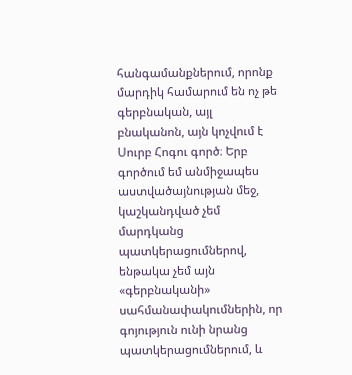հանգամանքներում, որոնք մարդիկ համարում են ոչ թե գերբնական, այլ բնականոն, այն կոչվում է Սուրբ Հոգու գործ։ Երբ գործում եմ անմիջապես աստվածայնության մեջ, կաշկանդված չեմ մարդկանց պատկերացումներով, ենթակա չեմ այն «գերբնականի» սահմանափակումներին, որ գոյություն ունի նրանց պատկերացումներում, և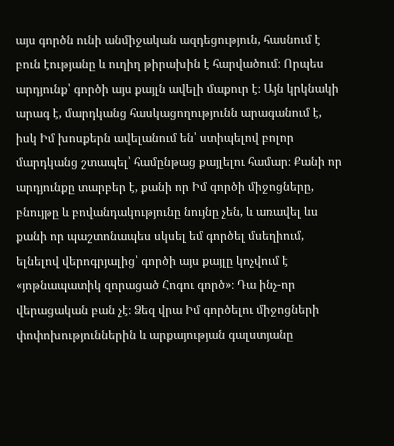այս գործն ունի անմիջական ազդեցություն, հասնում է բուն էությանը և ուղիղ թիրախին է հարվածում։ Որպես արդյունք՝ գործի այս քայլն ավելի մաքուր է։ Այն կրկնակի արագ է, մարդկանց հասկացողությունն արագանում է, իսկ Իմ խոսքերն ավելանում են՝ ստիպելով բոլոր մարդկանց շտապել՝ համընթաց քայլելու համար։ Քանի որ արդյունքը տարբեր է, քանի որ Իմ գործի միջոցները, բնույթը և բովանդակությունը նույնը չեն, և առավել ևս քանի որ պաշտոնապես սկսել եմ գործել մսեղիում, ելնելով վերոգրյալից՝ գործի այս քայլը կոչվում է «յոթնապատիկ զորացած Հոգու գործ»։ Դա ինչ-որ վերացական բան չէ։ Ձեզ վրա Իմ գործելու միջոցների փոփոխություններին և արքայության գալստյանը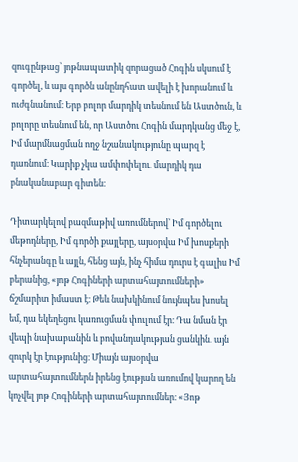զուգընթաց՝ յոթնապատիկ զորացած Հոգին սկսում է գործել, և այս գործն անընդհատ ավելի է խորանում և ուժգնանում։ Երբ բոլոր մարդիկ տեսնում են Աստծուն, և բոլորը տեսնում են, որ Աստծու Հոգին մարդկանց մեջ է, Իմ մարմնացման ողջ նշանակությունը պարզ է դառնում։ Կարիք չկա ամփոփելու․ մարդիկ դա բնականաբար գիտեն։

Դիտարկելով բազմաթիվ առումներով՝ Իմ գործելու մեթոդները, Իմ գործի քայլերը, այսօրվա Իմ խոսքերի հնչերանգը և այլն, հենց այն, ինչ հիմա դուրս է գալիս Իմ բերանից, «յոթ Հոգիների արտահայտումների» ճշմարիտ իմաստ է։ Թեև նախկինում նույնպես խոսել եմ, դա եկեղեցու կառուցման փուլում էր։ Դա նման էր վեպի նախաբանին և բովանդակության ցանկին․ այն զուրկ էր էությունից։ Միայն այսօրվա արտահայտումներն իրենց էության առումով կարող են կոչվել յոթ Հոգիների արտահայտումներ։ «Յոթ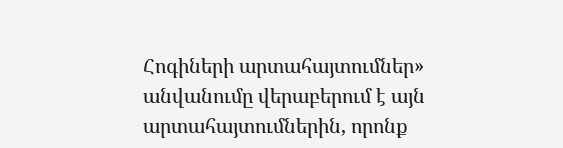Հոգիների արտահայտումներ» անվանումը վերաբերում է այն արտահայտումներին, որոնք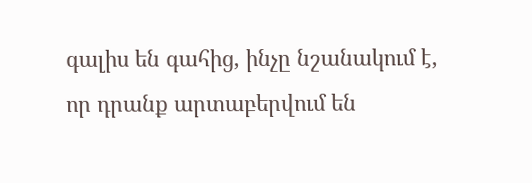գալիս են գահից, ինչը նշանակում է, որ դրանք արտաբերվում են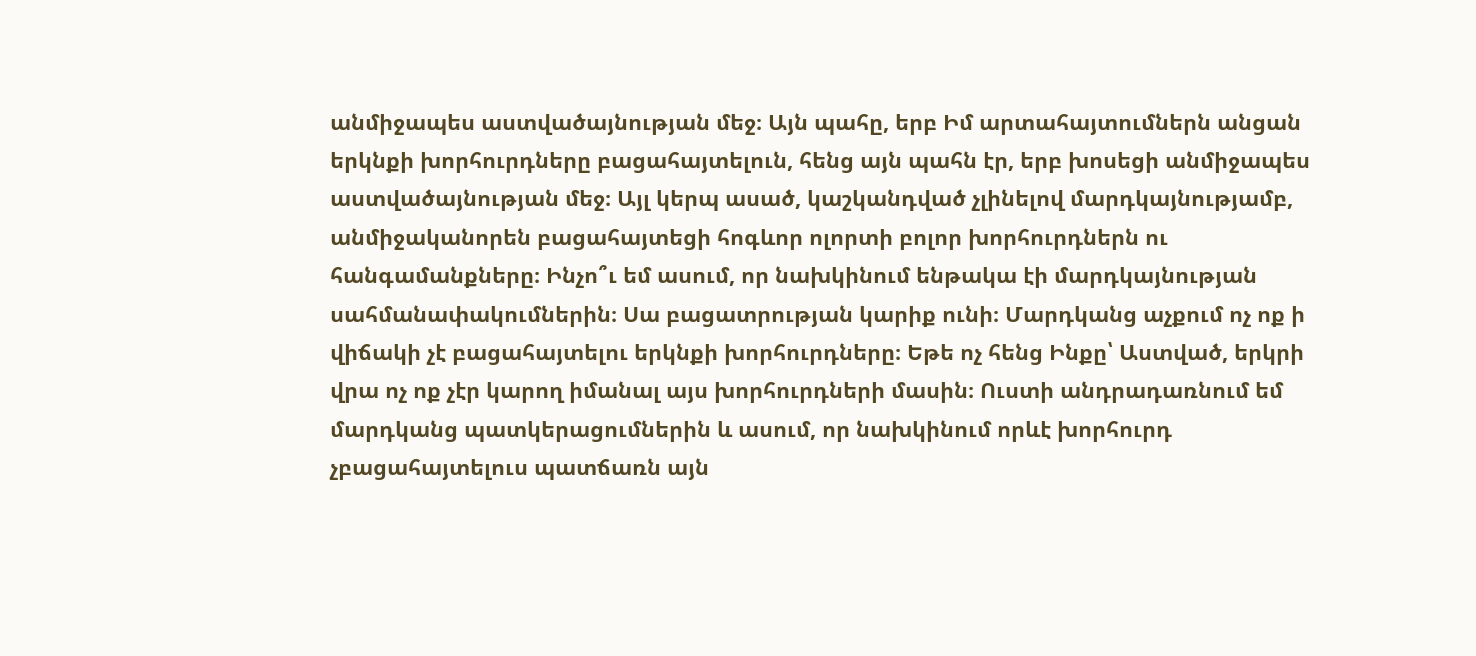անմիջապես աստվածայնության մեջ։ Այն պահը, երբ Իմ արտահայտումներն անցան երկնքի խորհուրդները բացահայտելուն, հենց այն պահն էր, երբ խոսեցի անմիջապես աստվածայնության մեջ։ Այլ կերպ ասած, կաշկանդված չլինելով մարդկայնությամբ, անմիջականորեն բացահայտեցի հոգևոր ոլորտի բոլոր խորհուրդներն ու հանգամանքները։ Ինչո՞ւ եմ ասում, որ նախկինում ենթակա էի մարդկայնության սահմանափակումներին։ Սա բացատրության կարիք ունի։ Մարդկանց աչքում ոչ ոք ի վիճակի չէ բացահայտելու երկնքի խորհուրդները։ Եթե ոչ հենց Ինքը՝ Աստված, երկրի վրա ոչ ոք չէր կարող իմանալ այս խորհուրդների մասին։ Ուստի անդրադառնում եմ մարդկանց պատկերացումներին և ասում, որ նախկինում որևէ խորհուրդ չբացահայտելուս պատճառն այն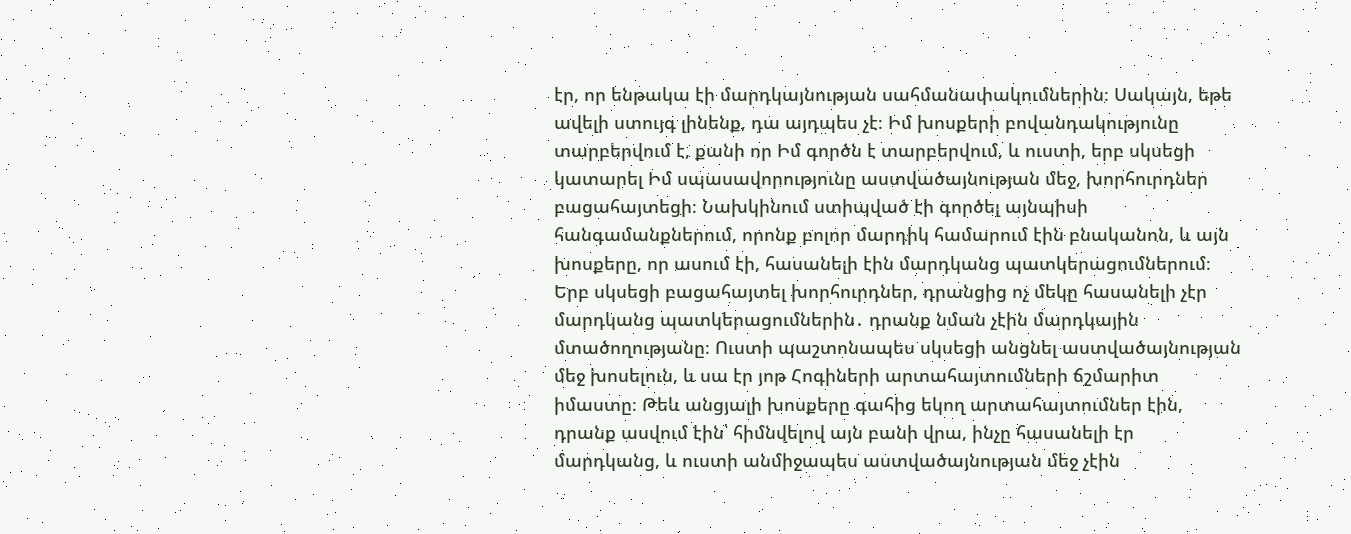էր, որ ենթակա էի մարդկայնության սահմանափակումներին։ Սակայն, եթե ավելի ստույգ լինենք, դա այդպես չէ։ Իմ խոսքերի բովանդակությունը տարբերվում է, քանի որ Իմ գործն է տարբերվում, և ուստի, երբ սկսեցի կատարել Իմ սպասավորությունը աստվածայնության մեջ, խորհուրդներ բացահայտեցի։ Նախկինում ստիպված էի գործել այնպիսի հանգամանքներում, որոնք բոլոր մարդիկ համարում էին բնականոն, և այն խոսքերը, որ ասում էի, հասանելի էին մարդկանց պատկերացումներում։ Երբ սկսեցի բացահայտել խորհուրդներ, դրանցից ոչ մեկը հասանելի չէր մարդկանց պատկերացումներին․ դրանք նման չէին մարդկային մտածողությանը։ Ուստի պաշտոնապես սկսեցի անցնել աստվածայնության մեջ խոսելուն, և սա էր յոթ Հոգիների արտահայտումների ճշմարիտ իմաստը։ Թեև անցյալի խոսքերը գահից եկող արտահայտումներ էին, դրանք ասվում էին՝ հիմնվելով այն բանի վրա, ինչը հասանելի էր մարդկանց, և ուստի անմիջապես աստվածայնության մեջ չէին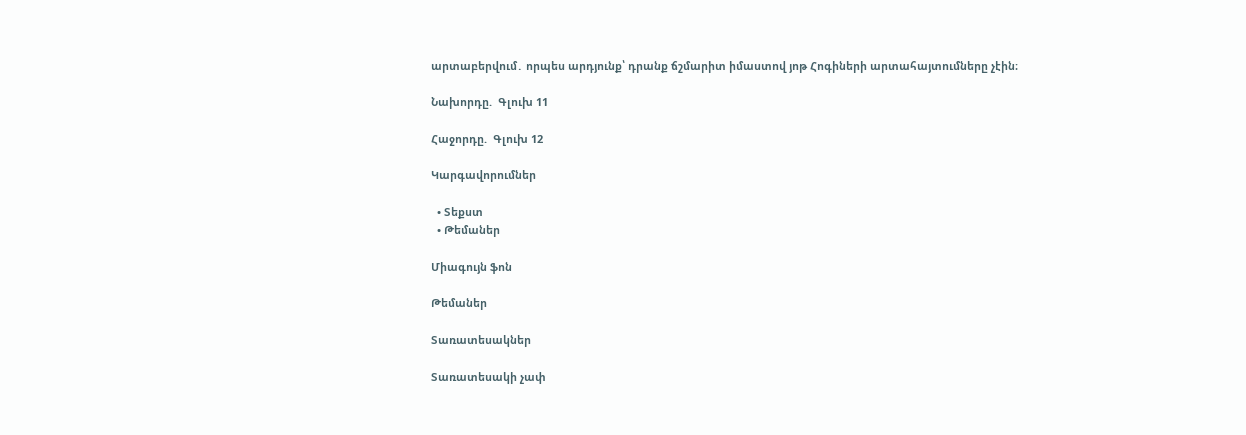արտաբերվում․ որպես արդյունք՝ դրանք ճշմարիտ իմաստով յոթ Հոգիների արտահայտումները չէին։

Նախորդը.  Գլուխ 11

Հաջորդը.  Գլուխ 12

Կարգավորումներ

  • Տեքստ
  • Թեմաներ

Միագույն ֆոն

Թեմաներ

Տառատեսակներ

Տառատեսակի չափ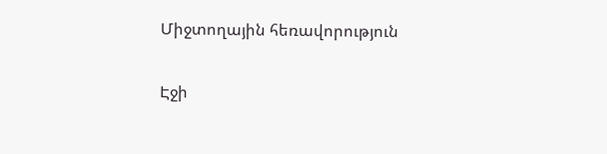Միջտողային հեռավորություն

Էջի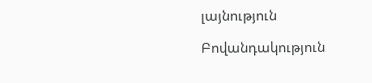լայնություն

Բովանդակություն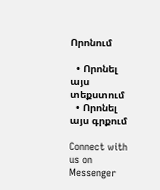Որոնում

  • Որոնել այս տեքստում
  • Որոնել այս գրքում

Connect with us on Messenger